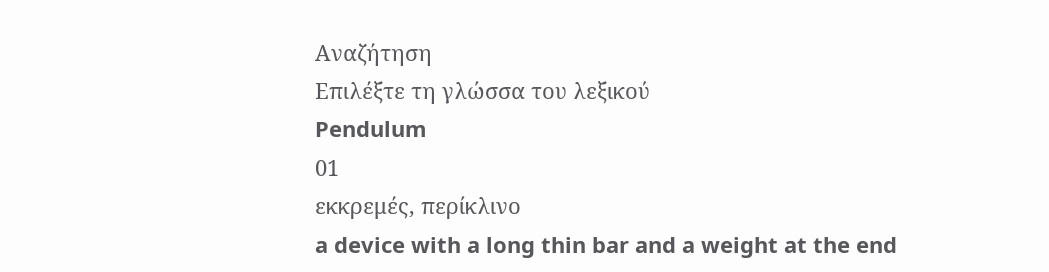Αναζήτηση
Επιλέξτε τη γλώσσα του λεξικού
Pendulum
01
εκκρεμές, περίκλινο
a device with a long thin bar and a weight at the end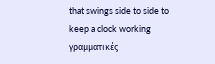that swings side to side to keep a clock working
γραμματικές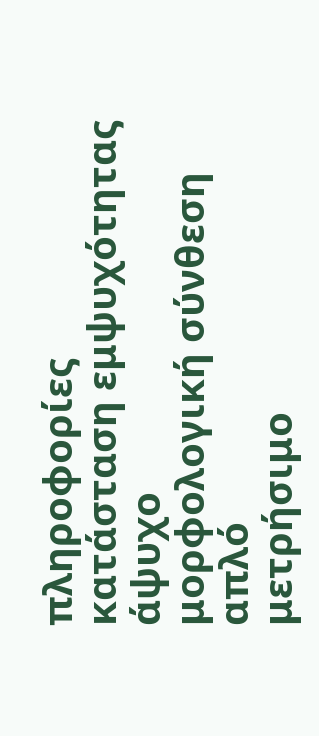πληροφορίες
κατάσταση εμψυχότητας
άψυχο
μορφολογική σύνθεση
απλό
μετρήσιμο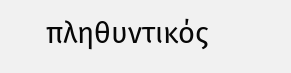πληθυντικός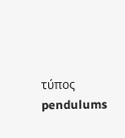τύπος
pendulums